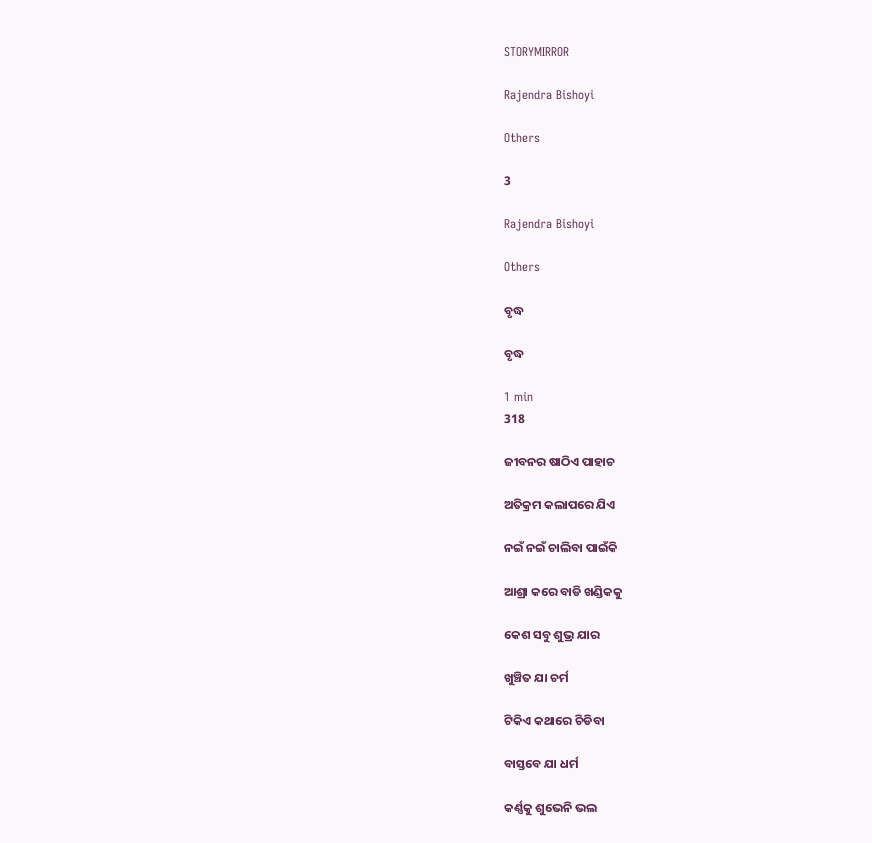STORYMIRROR

Rajendra Bishoyi

Others

3

Rajendra Bishoyi

Others

ବୃଦ୍ଧ

ବୃଦ୍ଧ

1 min
318

ଜୀବନର ଷାଠିଏ ପାହାଚ

ଅତିକ୍ରମ କଲାପରେ ଯିଏ

ନଇଁ ନଇଁ ଚାଲିବା ପାଇଁକି

ଆଶ୍ରା କରେ ବାଡି ଖଣ୍ଡିକକୁ

କେଶ ସବୁ ଶୁଭ୍ର ଯାର

ଖୁଞ୍ଚିତ ଯା ଚର୍ମ

ଟିକିଏ କଥାରେ ଚିଡିବା

ବାସ୍ତବେ ଯା ଧର୍ମ

କର୍ଣ୍ଣକୁ ଶୁଭେନି ଭଲ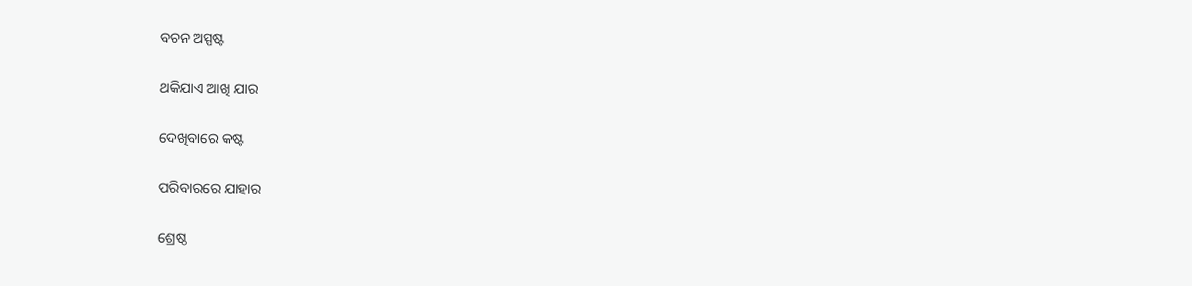ବଚନ ଅସ୍ପଷ୍ଟ

ଥକିଯାଏ ଆଖି ଯାର

ଦେଖିବାରେ କଷ୍ଟ

ପରିବାରରେ ଯାହାର

ଶ୍ରେଷ୍ଠ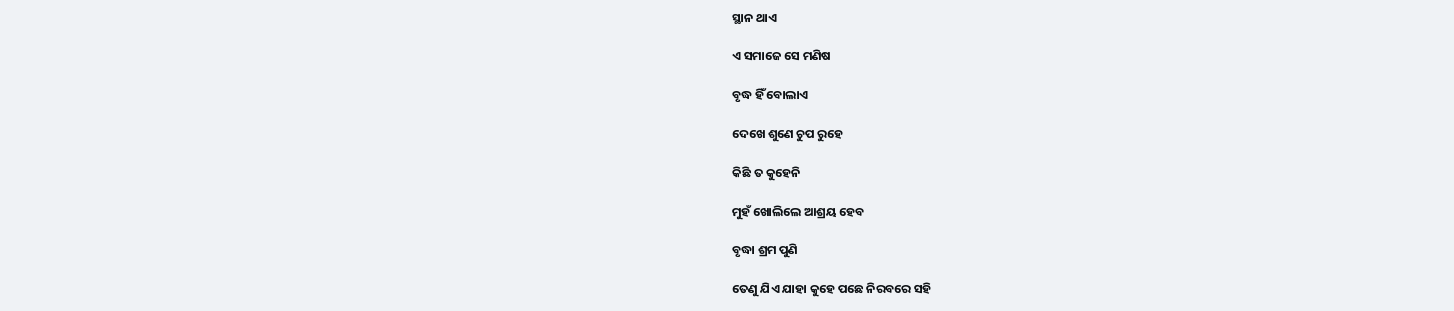ସ୍ଥାନ ଥାଏ

ଏ ସମାଜେ ସେ ମଣିଷ

ବୃଦ୍ଧ ହିଁ ବୋଲାଏ

ଦେଖେ ଶୁଣେ ଚୁପ ରୁହେ

କିଛି ତ କୁହେନି

ମୁହଁ ଖୋଲିଲେ ଆଶ୍ରୟ ହେବ

ବୃଦ୍ଧା ଶ୍ରମ ପୁଣି

ତେଣୁ ଯିଏ ଯାହା କୁହେ ପଛେ ନିରବରେ ସହି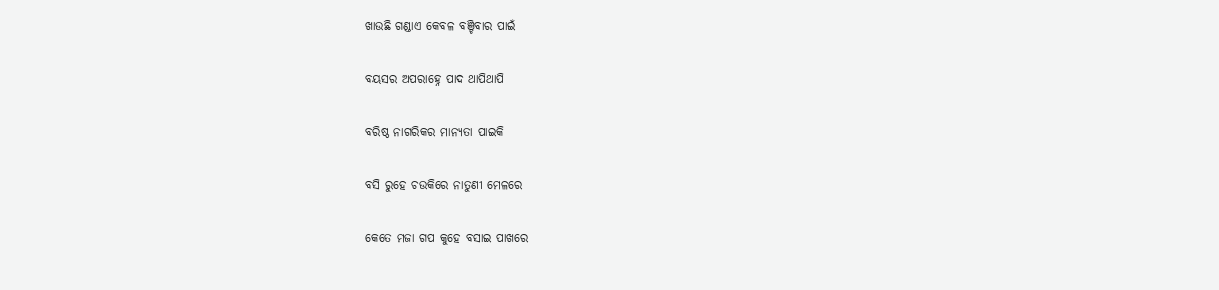ଖାଉଛି ଗଣ୍ଡାଏ କେବଳ ବଞ୍ଚିବାର ପାଇଁ

ବୟସର ଅପରାହ୍ନେ ପାଦ ଥାପିଥାପି

ବରିଷ୍ଠ ନାଗରିକର ମାନ୍ୟତା ପାଇକି

ବସି ରୁହେ ଚଉକିରେ ନାତୁଣୀ ମେଳରେ

କେତେ ମଜା ଗପ କୁହେ ବସାଇ ପାଖରେ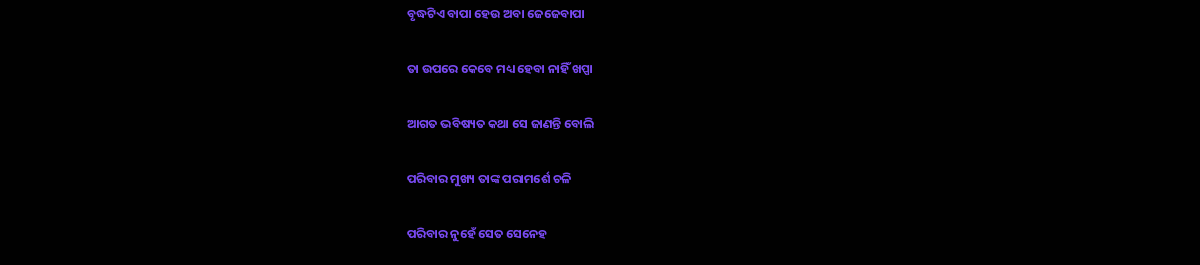ବୃଦ୍ଧଟିଏ ବାପା ହେଉ ଅବା ଜେଜେବାପା

ତା ଉପରେ କେବେ ମଧ୍ୟ ହେବା ନାହିଁ ଖପ୍ପା

ଆଗତ ଭବିଷ୍ୟତ କଥା ସେ ଜାଣନ୍ତି ବୋଲି

ପରିବାର ମୁଖ୍ୟ ତାଙ୍କ ପରାମର୍ଶେ ଚଳି

ପରିବାର ନୁହେଁ ସେତ ସେନେହ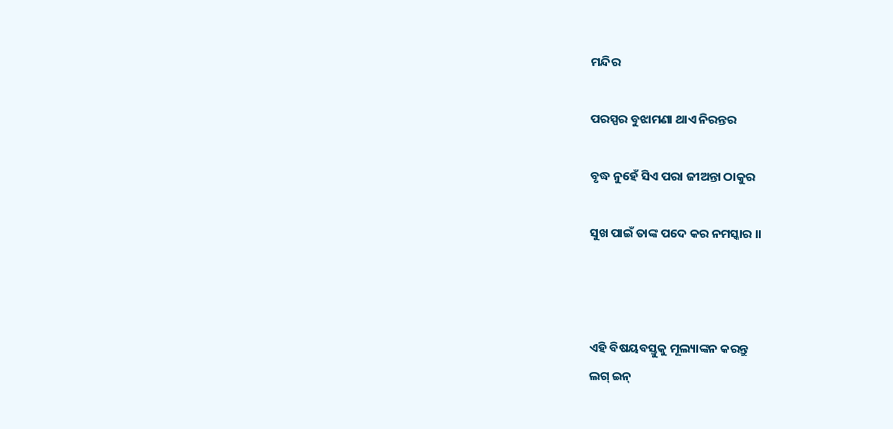ମନ୍ଦିର

ପରସ୍ପର ବୁଝାମଣା ଥାଏ ନିରନ୍ତର

ବୃଦ୍ଧ ନୁହେଁ ସିଏ ପରା ଜୀଅନ୍ତା ଠାକୁର

ସୁଖ ପାଇଁ ତାଙ୍କ ପଦେ କର ନମସ୍କାର ।।



ଏହି ବିଷୟବସ୍ତୁକୁ ମୂଲ୍ୟାଙ୍କନ କରନ୍ତୁ
ଲଗ୍ ଇନ୍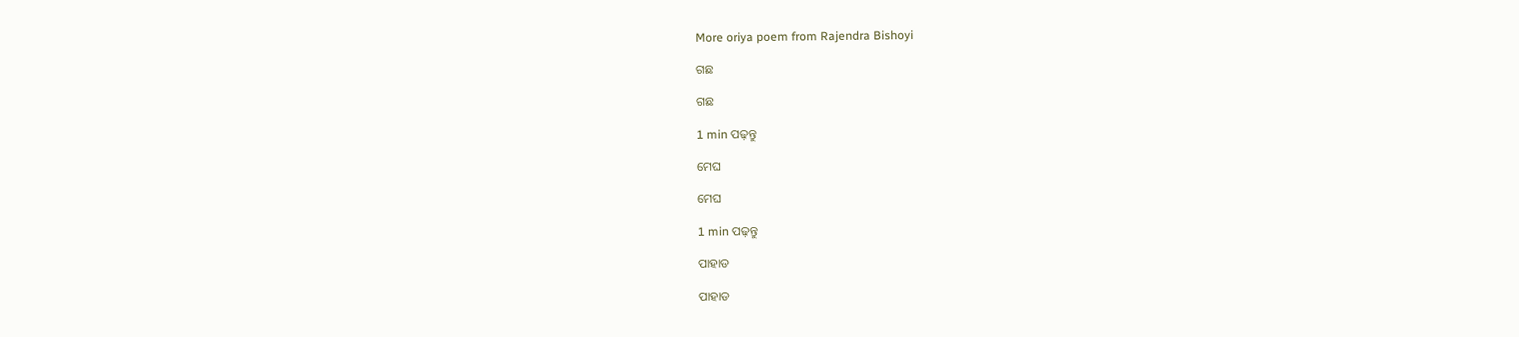More oriya poem from Rajendra Bishoyi

ଗଛ

ଗଛ

1 min ପଢ଼ନ୍ତୁ

ମେଘ

ମେଘ

1 min ପଢ଼ନ୍ତୁ

ପାହାଡ

ପାହାଡ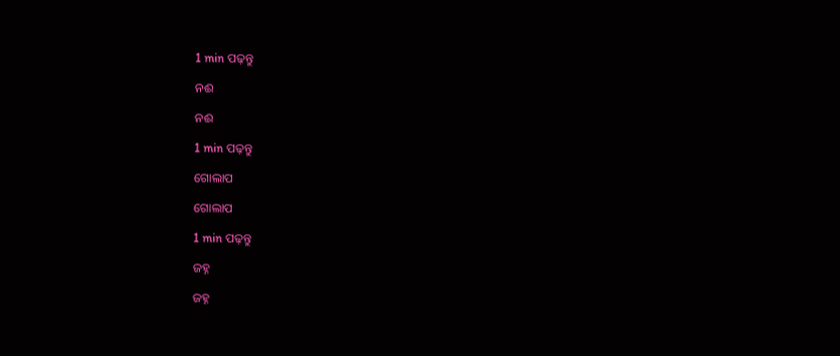1 min ପଢ଼ନ୍ତୁ

ନଈ

ନଈ

1 min ପଢ଼ନ୍ତୁ

ଗୋଲାପ

ଗୋଲାପ

1 min ପଢ଼ନ୍ତୁ

ଜହ୍ନ

ଜହ୍ନ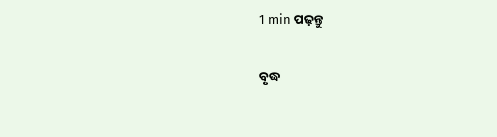1 min ପଢ଼ନ୍ତୁ

ବୃଦ୍ଧ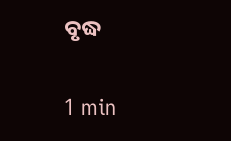ବୃଦ୍ଧ

1 min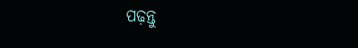ପଢ଼ନ୍ତୁ